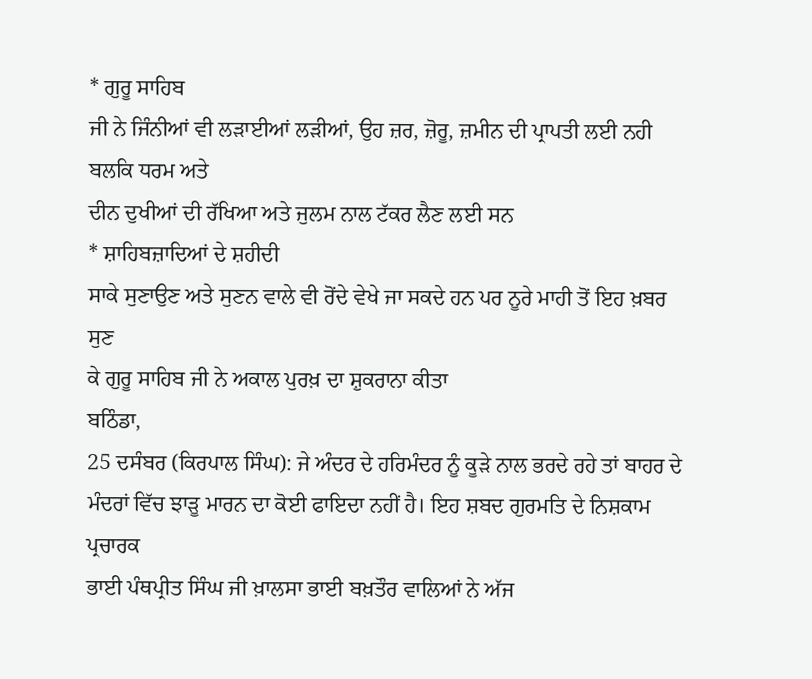* ਗੁਰੂ ਸਾਹਿਬ
ਜੀ ਨੇ ਜਿੰਨੀਆਂ ਵੀ ਲੜਾਈਆਂ ਲੜੀਆਂ, ਉਹ ਜ਼ਰ, ਜ਼ੋਰੂ, ਜ਼ਮੀਨ ਦੀ ਪ੍ਰਾਪਤੀ ਲਈ ਨਹੀ ਬਲਕਿ ਧਰਮ ਅਤੇ
ਦੀਨ ਦੁਖੀਆਂ ਦੀ ਰੱਖਿਆ ਅਤੇ ਜੁਲਮ ਨਾਲ ਟੱਕਰ ਲੈਣ ਲਈ ਸਨ
* ਸ਼ਾਹਿਬਜ਼ਾਦਿਆਂ ਦੇ ਸ਼ਹੀਦੀ
ਸਾਕੇ ਸੁਣਾਉਣ ਅਤੇ ਸੁਣਨ ਵਾਲੇ ਵੀ ਰੋਂਦੇ ਵੇਖੇ ਜਾ ਸਕਦੇ ਹਨ ਪਰ ਨੂਰੇ ਮਾਹੀ ਤੋਂ ਇਹ ਖ਼ਬਰ ਸੁਣ
ਕੇ ਗੁਰੂ ਸਾਹਿਬ ਜੀ ਨੇ ਅਕਾਲ ਪੁਰਖ਼ ਦਾ ਸ਼ੁਕਰਾਨਾ ਕੀਤਾ
ਬਠਿੰਡਾ,
25 ਦਸੰਬਰ (ਕਿਰਪਾਲ ਸਿੰਘ): ਜੇ ਅੰਦਰ ਦੇ ਹਰਿਮੰਦਰ ਨੂੰ ਕੂੜੇ ਨਾਲ ਭਰਦੇ ਰਹੇ ਤਾਂ ਬਾਹਰ ਦੇ
ਮੰਦਰਾਂ ਵਿੱਚ ਝਾੜੂ ਮਾਰਨ ਦਾ ਕੋਈ ਫਾਇਦਾ ਨਹੀਂ ਹੈ। ਇਹ ਸ਼ਬਦ ਗੁਰਮਤਿ ਦੇ ਨਿਸ਼ਕਾਮ ਪ੍ਰਚਾਰਕ
ਭਾਈ ਪੰਥਪ੍ਰੀਤ ਸਿੰਘ ਜੀ ਖ਼ਾਲਸਾ ਭਾਈ ਬਖ਼ਤੌਰ ਵਾਲਿਆਂ ਨੇ ਅੱਜ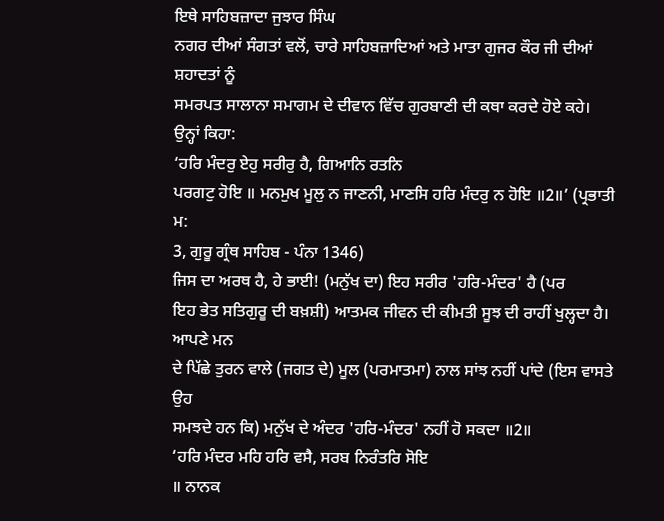ਇਥੇ ਸਾਹਿਬਜ਼ਾਦਾ ਜੁਝਾਰ ਸਿੰਘ
ਨਗਰ ਦੀਆਂ ਸੰਗਤਾਂ ਵਲੋਂ, ਚਾਰੇ ਸਾਹਿਬਜ਼ਾਦਿਆਂ ਅਤੇ ਮਾਤਾ ਗੁਜਰ ਕੌਰ ਜੀ ਦੀਆਂ ਸ਼ਹਾਦਤਾਂ ਨੂੰ
ਸਮਰਪਤ ਸਾਲਾਨਾ ਸਮਾਗਮ ਦੇ ਦੀਵਾਨ ਵਿੱਚ ਗੁਰਬਾਣੀ ਦੀ ਕਥਾ ਕਰਦੇ ਹੋਏ ਕਹੇ। ਉਨ੍ਹਾਂ ਕਿਹਾ:
‘ਹਰਿ ਮੰਦਰੁ ਏਹੁ ਸਰੀਰੁ ਹੈ, ਗਿਆਨਿ ਰਤਨਿ
ਪਰਗਟੁ ਹੋਇ ॥ ਮਨਮੁਖ ਮੂਲੁ ਨ ਜਾਣਨੀ, ਮਾਣਸਿ ਹਰਿ ਮੰਦਰੁ ਨ ਹੋਇ ॥2॥’ (ਪ੍ਰਭਾਤੀ ਮ:
3, ਗੁਰੂ ਗ੍ਰੰਥ ਸਾਹਿਬ - ਪੰਨਾ 1346)
ਜਿਸ ਦਾ ਅਰਥ ਹੈ, ਹੇ ਭਾਈ! (ਮਨੁੱਖ ਦਾ) ਇਹ ਸਰੀਰ 'ਹਰਿ-ਮੰਦਰ' ਹੈ (ਪਰ
ਇਹ ਭੇਤ ਸਤਿਗੁਰੂ ਦੀ ਬਖ਼ਸ਼ੀ) ਆਤਮਕ ਜੀਵਨ ਦੀ ਕੀਮਤੀ ਸੂਝ ਦੀ ਰਾਹੀਂ ਖੁਲ੍ਹਦਾ ਹੈ। ਆਪਣੇ ਮਨ
ਦੇ ਪਿੱਛੇ ਤੁਰਨ ਵਾਲੇ (ਜਗਤ ਦੇ) ਮੂਲ (ਪਰਮਾਤਮਾ) ਨਾਲ ਸਾਂਝ ਨਹੀਂ ਪਾਂਦੇ (ਇਸ ਵਾਸਤੇ ਉਹ
ਸਮਝਦੇ ਹਨ ਕਿ) ਮਨੁੱਖ ਦੇ ਅੰਦਰ 'ਹਰਿ-ਮੰਦਰ' ਨਹੀਂ ਹੋ ਸਕਦਾ ॥2॥
‘ਹਰਿ ਮੰਦਰ ਮਹਿ ਹਰਿ ਵਸੈ, ਸਰਬ ਨਿਰੰਤਰਿ ਸੋਇ
॥ ਨਾਨਕ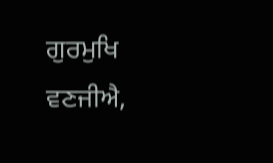ਗੁਰਮੁਖਿ ਵਣਜੀਐ,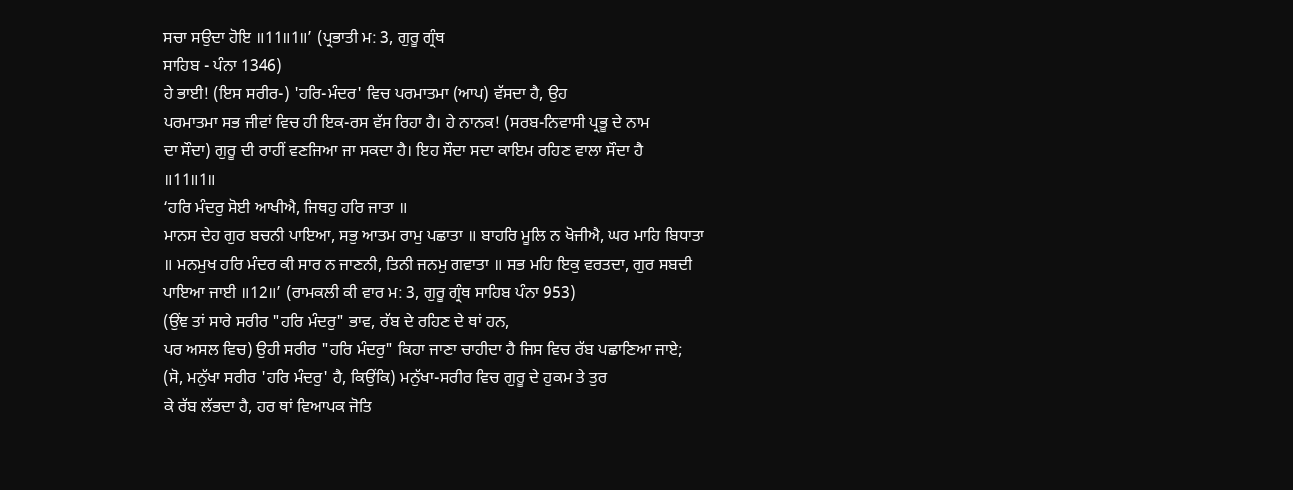ਸਚਾ ਸਉਦਾ ਹੋਇ ॥11॥1॥’ (ਪ੍ਰਭਾਤੀ ਮ: 3, ਗੁਰੂ ਗ੍ਰੰਥ
ਸਾਹਿਬ - ਪੰਨਾ 1346)
ਹੇ ਭਾਈ! (ਇਸ ਸਰੀਰ-) 'ਹਰਿ-ਮੰਦਰ' ਵਿਚ ਪਰਮਾਤਮਾ (ਆਪ) ਵੱਸਦਾ ਹੈ, ਉਹ
ਪਰਮਾਤਮਾ ਸਭ ਜੀਵਾਂ ਵਿਚ ਹੀ ਇਕ-ਰਸ ਵੱਸ ਰਿਹਾ ਹੈ। ਹੇ ਨਾਨਕ! (ਸਰਬ-ਨਿਵਾਸੀ ਪ੍ਰਭੂ ਦੇ ਨਾਮ
ਦਾ ਸੌਦਾ) ਗੁਰੂ ਦੀ ਰਾਹੀਂ ਵਣਜਿਆ ਜਾ ਸਕਦਾ ਹੈ। ਇਹ ਸੌਦਾ ਸਦਾ ਕਾਇਮ ਰਹਿਣ ਵਾਲਾ ਸੌਦਾ ਹੈ
॥11॥1॥
‘ਹਰਿ ਮੰਦਰੁ ਸੋਈ ਆਖੀਐ, ਜਿਥਹੁ ਹਰਿ ਜਾਤਾ ॥
ਮਾਨਸ ਦੇਹ ਗੁਰ ਬਚਨੀ ਪਾਇਆ, ਸਭੁ ਆਤਮ ਰਾਮੁ ਪਛਾਤਾ ॥ ਬਾਹਰਿ ਮੂਲਿ ਨ ਖੋਜੀਐ, ਘਰ ਮਾਹਿ ਬਿਧਾਤਾ
॥ ਮਨਮੁਖ ਹਰਿ ਮੰਦਰ ਕੀ ਸਾਰ ਨ ਜਾਣਨੀ, ਤਿਨੀ ਜਨਮੁ ਗਵਾਤਾ ॥ ਸਭ ਮਹਿ ਇਕੁ ਵਰਤਦਾ, ਗੁਰ ਸਬਦੀ
ਪਾਇਆ ਜਾਈ ॥12॥’ (ਰਾਮਕਲੀ ਕੀ ਵਾਰ ਮ: 3, ਗੁਰੂ ਗ੍ਰੰਥ ਸਾਹਿਬ ਪੰਨਾ 953)
(ਉਂਞ ਤਾਂ ਸਾਰੇ ਸਰੀਰ "ਹਰਿ ਮੰਦਰੁ" ਭਾਵ, ਰੱਬ ਦੇ ਰਹਿਣ ਦੇ ਥਾਂ ਹਨ,
ਪਰ ਅਸਲ ਵਿਚ) ਉਹੀ ਸਰੀਰ "ਹਰਿ ਮੰਦਰੁ" ਕਿਹਾ ਜਾਣਾ ਚਾਹੀਦਾ ਹੈ ਜਿਸ ਵਿਚ ਰੱਬ ਪਛਾਣਿਆ ਜਾਏ;
(ਸੋ, ਮਨੁੱਖਾ ਸਰੀਰ 'ਹਰਿ ਮੰਦਰੁ' ਹੈ, ਕਿਉਂਕਿ) ਮਨੁੱਖਾ-ਸਰੀਰ ਵਿਚ ਗੁਰੂ ਦੇ ਹੁਕਮ ਤੇ ਤੁਰ
ਕੇ ਰੱਬ ਲੱਭਦਾ ਹੈ, ਹਰ ਥਾਂ ਵਿਆਪਕ ਜੋਤਿ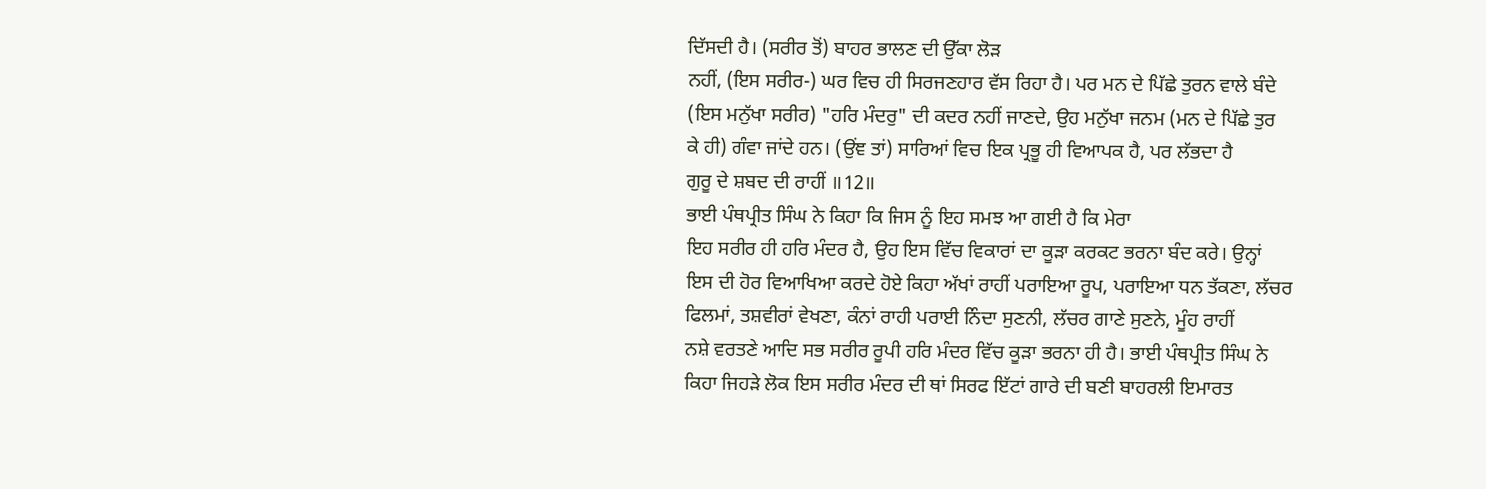ਦਿੱਸਦੀ ਹੈ। (ਸਰੀਰ ਤੋਂ) ਬਾਹਰ ਭਾਲਣ ਦੀ ਉੱਕਾ ਲੋੜ
ਨਹੀਂ, (ਇਸ ਸਰੀਰ-) ਘਰ ਵਿਚ ਹੀ ਸਿਰਜਣਹਾਰ ਵੱਸ ਰਿਹਾ ਹੈ। ਪਰ ਮਨ ਦੇ ਪਿੱਛੇ ਤੁਰਨ ਵਾਲੇ ਬੰਦੇ
(ਇਸ ਮਨੁੱਖਾ ਸਰੀਰ) "ਹਰਿ ਮੰਦਰੁ" ਦੀ ਕਦਰ ਨਹੀਂ ਜਾਣਦੇ, ਉਹ ਮਨੁੱਖਾ ਜਨਮ (ਮਨ ਦੇ ਪਿੱਛੇ ਤੁਰ
ਕੇ ਹੀ) ਗੰਵਾ ਜਾਂਦੇ ਹਨ। (ਉਂਞ ਤਾਂ) ਸਾਰਿਆਂ ਵਿਚ ਇਕ ਪ੍ਰਭੂ ਹੀ ਵਿਆਪਕ ਹੈ, ਪਰ ਲੱਭਦਾ ਹੈ
ਗੁਰੂ ਦੇ ਸ਼ਬਦ ਦੀ ਰਾਹੀਂ ॥12॥
ਭਾਈ ਪੰਥਪ੍ਰੀਤ ਸਿੰਘ ਨੇ ਕਿਹਾ ਕਿ ਜਿਸ ਨੂੰ ਇਹ ਸਮਝ ਆ ਗਈ ਹੈ ਕਿ ਮੇਰਾ
ਇਹ ਸਰੀਰ ਹੀ ਹਰਿ ਮੰਦਰ ਹੈ, ਉਹ ਇਸ ਵਿੱਚ ਵਿਕਾਰਾਂ ਦਾ ਕੂੜਾ ਕਰਕਟ ਭਰਨਾ ਬੰਦ ਕਰੇ। ਉਨ੍ਹਾਂ
ਇਸ ਦੀ ਹੋਰ ਵਿਆਖਿਆ ਕਰਦੇ ਹੋਏ ਕਿਹਾ ਅੱਖਾਂ ਰਾਹੀਂ ਪਰਾਇਆ ਰੂਪ, ਪਰਾਇਆ ਧਨ ਤੱਕਣਾ, ਲੱਚਰ
ਫਿਲਮਾਂ, ਤਸ਼ਵੀਰਾਂ ਵੇਖਣਾ, ਕੰਨਾਂ ਰਾਹੀ ਪਰਾਈ ਨਿੰਦਾ ਸੁਣਨੀ, ਲੱਚਰ ਗਾਣੇ ਸੁਣਨੇ, ਮੂੰਹ ਰਾਹੀਂ
ਨਸ਼ੇ ਵਰਤਣੇ ਆਦਿ ਸਭ ਸਰੀਰ ਰੂਪੀ ਹਰਿ ਮੰਦਰ ਵਿੱਚ ਕੂੜਾ ਭਰਨਾ ਹੀ ਹੈ। ਭਾਈ ਪੰਥਪ੍ਰੀਤ ਸਿੰਘ ਨੇ
ਕਿਹਾ ਜਿਹੜੇ ਲੋਕ ਇਸ ਸਰੀਰ ਮੰਦਰ ਦੀ ਥਾਂ ਸਿਰਫ ਇੱਟਾਂ ਗਾਰੇ ਦੀ ਬਣੀ ਬਾਹਰਲੀ ਇਮਾਰਤ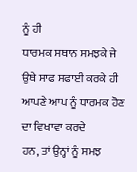ਨੂੰ ਹੀ
ਧਾਰਮਕ ਸਥਾਨ ਸਮਝਕੇ ਜੇ ਉਥੇ ਸਾਫ ਸਫਾਈ ਕਰਕੇ ਹੀ ਆਪਣੇ ਆਪ ਨੂੰ ਧਾਰਮਕ ਹੋਣ ਦਾ ਵਿਖਾਵਾ ਕਰਦੇ
ਹਨ, ਤਾਂ ਉਨ੍ਹਾਂ ਨੂੰ ਸਮਝ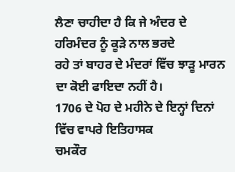ਲੈਣਾ ਚਾਹੀਦਾ ਹੈ ਕਿ ਜੇ ਅੰਦਰ ਦੇ ਹਰਿਮੰਦਰ ਨੂੰ ਕੂੜੇ ਨਾਲ ਭਰਦੇ
ਰਹੇ ਤਾਂ ਬਾਹਰ ਦੇ ਮੰਦਰਾਂ ਵਿੱਚ ਝਾੜੂ ਮਾਰਨ ਦਾ ਕੋਈ ਫਾਇਦਾ ਨਹੀਂ ਹੈ।
1706 ਦੇ ਪੋਹ ਦੇ ਮਹੀਨੇ ਦੇ ਇਨ੍ਹਾਂ ਦਿਨਾਂ ਵਿੱਚ ਵਾਪਰੇ ਇਤਿਹਾਸਕ
ਚਮਕੌਰ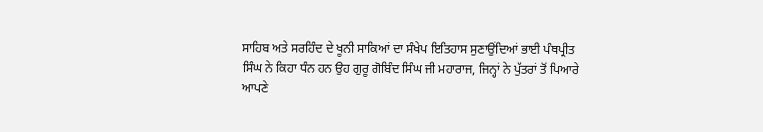ਸਾਹਿਬ ਅਤੇ ਸਰਹਿੰਦ ਦੇ ਖੂਨੀ ਸਾਕਿਆਂ ਦਾ ਸੰਖੇਪ ਇਤਿਹਾਸ ਸੁਣਾਉਂਦਿਆਂ ਭਾਈ ਪੰਥਪ੍ਰੀਤ
ਸਿੰਘ ਨੇ ਕਿਹਾ ਧੰਨ ਹਨ ਉਹ ਗੁਰੂ ਗੋਬਿੰਦ ਸਿੰਘ ਜੀ ਮਹਾਰਾਜ, ਜਿਨ੍ਹਾਂ ਨੇ ਪੁੱਤਰਾਂ ਤੋਂ ਪਿਆਰੇ
ਆਪਣੇ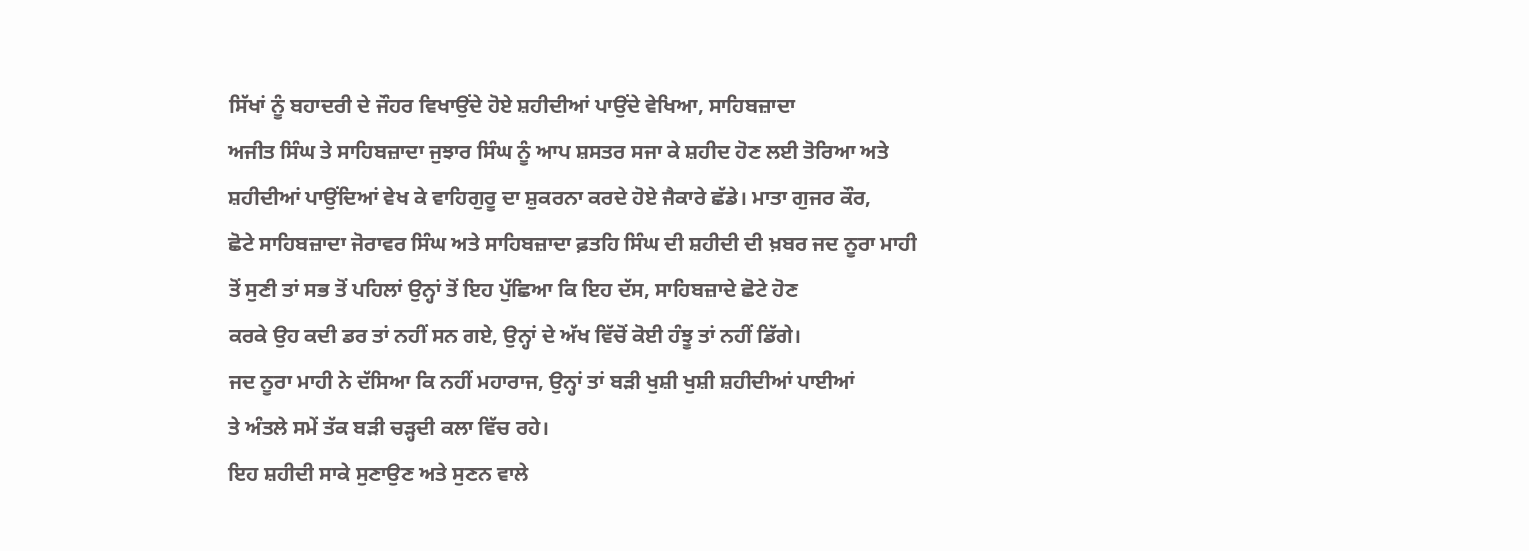ਸਿੱਖਾਂ ਨੂੰ ਬਹਾਦਰੀ ਦੇ ਜੌਹਰ ਵਿਖਾਉਂਦੇ ਹੋਏ ਸ਼ਹੀਦੀਆਂ ਪਾਉਂਦੇ ਵੇਖਿਆ, ਸਾਹਿਬਜ਼ਾਦਾ
ਅਜੀਤ ਸਿੰਘ ਤੇ ਸਾਹਿਬਜ਼ਾਦਾ ਜੁਝਾਰ ਸਿੰਘ ਨੂੰ ਆਪ ਸ਼ਸਤਰ ਸਜਾ ਕੇ ਸ਼ਹੀਦ ਹੋਣ ਲਈ ਤੋਰਿਆ ਅਤੇ
ਸ਼ਹੀਦੀਆਂ ਪਾਉਂਦਿਆਂ ਵੇਖ ਕੇ ਵਾਹਿਗੁਰੂ ਦਾ ਸ਼ੁਕਰਨਾ ਕਰਦੇ ਹੋਏ ਜੈਕਾਰੇ ਛੱਡੇ। ਮਾਤਾ ਗੁਜਰ ਕੌਰ,
ਛੋਟੇ ਸਾਹਿਬਜ਼ਾਦਾ ਜੋਰਾਵਰ ਸਿੰਘ ਅਤੇ ਸਾਹਿਬਜ਼ਾਦਾ ਫ਼ਤਹਿ ਸਿੰਘ ਦੀ ਸ਼ਹੀਦੀ ਦੀ ਖ਼ਬਰ ਜਦ ਨੂਰਾ ਮਾਹੀ
ਤੋਂ ਸੁਣੀ ਤਾਂ ਸਭ ਤੋਂ ਪਹਿਲਾਂ ਉਨ੍ਹਾਂ ਤੋਂ ਇਹ ਪੁੱਛਿਆ ਕਿ ਇਹ ਦੱਸ, ਸਾਹਿਬਜ਼ਾਦੇ ਛੋਟੇ ਹੋਣ
ਕਰਕੇ ਉਹ ਕਦੀ ਡਰ ਤਾਂ ਨਹੀਂ ਸਨ ਗਏ, ਉਨ੍ਹਾਂ ਦੇ ਅੱਖ ਵਿੱਚੋਂ ਕੋਈ ਹੰਝੂ ਤਾਂ ਨਹੀਂ ਡਿੱਗੇ।
ਜਦ ਨੂਰਾ ਮਾਹੀ ਨੇ ਦੱਸਿਆ ਕਿ ਨਹੀਂ ਮਹਾਰਾਜ, ਉਨ੍ਹਾਂ ਤਾਂ ਬੜੀ ਖੁਸ਼ੀ ਖੁਸ਼ੀ ਸ਼ਹੀਦੀਆਂ ਪਾਈਆਂ
ਤੇ ਅੰਤਲੇ ਸਮੇਂ ਤੱਕ ਬੜੀ ਚੜ੍ਹਦੀ ਕਲਾ ਵਿੱਚ ਰਹੇ।
ਇਹ ਸ਼ਹੀਦੀ ਸਾਕੇ ਸੁਣਾਉਣ ਅਤੇ ਸੁਣਨ ਵਾਲੇ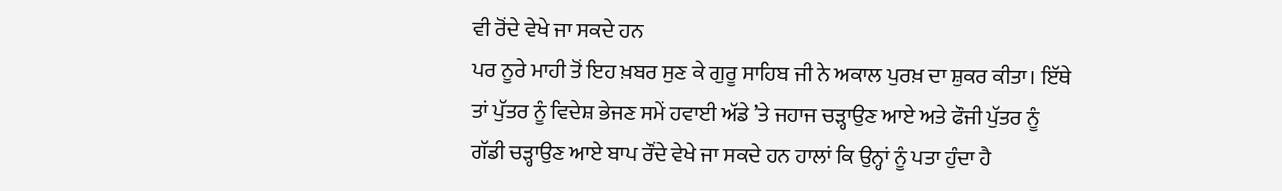ਵੀ ਰੋਂਦੇ ਵੇਖੇ ਜਾ ਸਕਦੇ ਹਨ
ਪਰ ਨੂਰੇ ਮਾਹੀ ਤੋਂ ਇਹ ਖ਼ਬਰ ਸੁਣ ਕੇ ਗੁਰੂ ਸਾਹਿਬ ਜੀ ਨੇ ਅਕਾਲ ਪੁਰਖ਼ ਦਾ ਸ਼ੁਕਰ ਕੀਤਾ। ਇੱਥੇ
ਤਾਂ ਪੁੱਤਰ ਨੂੰ ਵਿਦੇਸ਼ ਭੇਜਣ ਸਮੇਂ ਹਵਾਈ ਅੱਡੇ ’ਤੇ ਜਹਾਜ ਚੜ੍ਹਾਉਣ ਆਏ ਅਤੇ ਫੌਜੀ ਪੁੱਤਰ ਨੂੰ
ਗੱਡੀ ਚੜ੍ਹਾਉਣ ਆਏ ਬਾਪ ਰੌਂਦੇ ਵੇਖੇ ਜਾ ਸਕਦੇ ਹਨ ਹਾਲਾਂ ਕਿ ਉਨ੍ਹਾਂ ਨੂੰ ਪਤਾ ਹੁੰਦਾ ਹੈ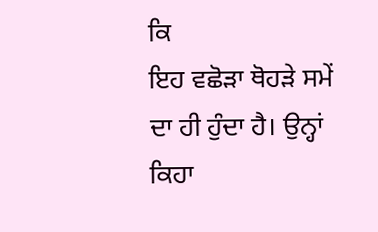ਕਿ
ਇਹ ਵਛੋੜਾ ਥੋਹੜੇ ਸਮੇਂ ਦਾ ਹੀ ਹੁੰਦਾ ਹੈ। ਉਨ੍ਹਾਂ ਕਿਹਾ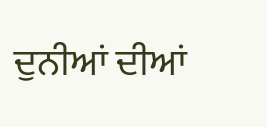ਦੁਨੀਆਂ ਦੀਆਂ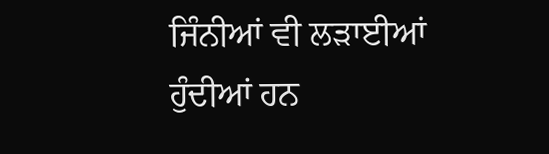ਜਿੰਨੀਆਂ ਵੀ ਲੜਾਈਆਂ
ਹੁੰਦੀਆਂ ਹਨ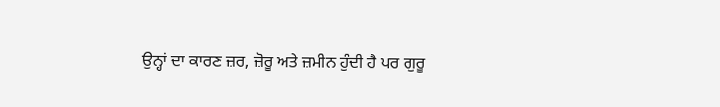ਉਨ੍ਹਾਂ ਦਾ ਕਾਰਣ ਜ਼ਰ, ਜ਼ੋਰੂ ਅਤੇ ਜ਼ਮੀਨ ਹੁੰਦੀ ਹੈ ਪਰ ਗੁਰੂ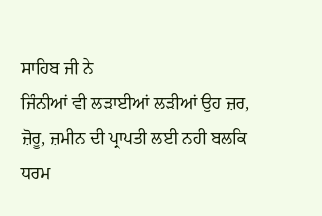ਸਾਹਿਬ ਜੀ ਨੇ
ਜਿੰਨੀਆਂ ਵੀ ਲੜਾਈਆਂ ਲੜੀਆਂ ਉਹ ਜ਼ਰ, ਜ਼ੋਰੂ, ਜ਼ਮੀਨ ਦੀ ਪ੍ਰਾਪਤੀ ਲਈ ਨਹੀ ਬਲਕਿ ਧਰਮ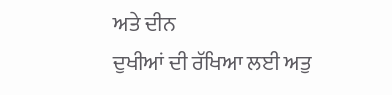ਅਤੇ ਦੀਨ
ਦੁਖੀਆਂ ਦੀ ਰੱਖਿਆ ਲਈ ਅਤੁ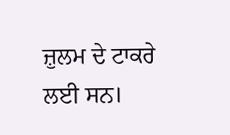ਜ਼ੁਲਮ ਦੇ ਟਾਕਰੇ ਲਈ ਸਨ।